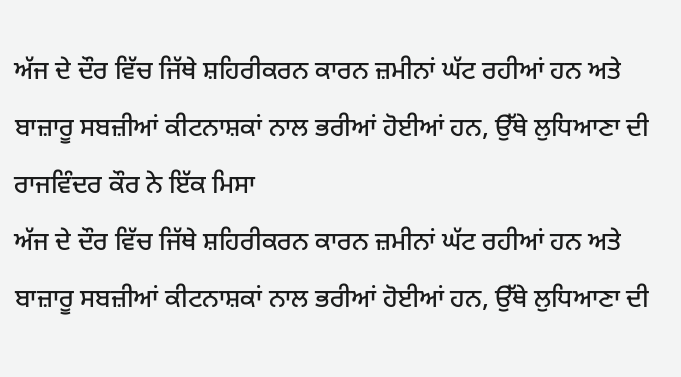ਅੱਜ ਦੇ ਦੌਰ ਵਿੱਚ ਜਿੱਥੇ ਸ਼ਹਿਰੀਕਰਨ ਕਾਰਨ ਜ਼ਮੀਨਾਂ ਘੱਟ ਰਹੀਆਂ ਹਨ ਅਤੇ ਬਾਜ਼ਾਰੂ ਸਬਜ਼ੀਆਂ ਕੀਟਨਾਸ਼ਕਾਂ ਨਾਲ ਭਰੀਆਂ ਹੋਈਆਂ ਹਨ, ਉੱਥੇ ਲੁਧਿਆਣਾ ਦੀ ਰਾਜਵਿੰਦਰ ਕੌਰ ਨੇ ਇੱਕ ਮਿਸਾ
ਅੱਜ ਦੇ ਦੌਰ ਵਿੱਚ ਜਿੱਥੇ ਸ਼ਹਿਰੀਕਰਨ ਕਾਰਨ ਜ਼ਮੀਨਾਂ ਘੱਟ ਰਹੀਆਂ ਹਨ ਅਤੇ ਬਾਜ਼ਾਰੂ ਸਬਜ਼ੀਆਂ ਕੀਟਨਾਸ਼ਕਾਂ ਨਾਲ ਭਰੀਆਂ ਹੋਈਆਂ ਹਨ, ਉੱਥੇ ਲੁਧਿਆਣਾ ਦੀ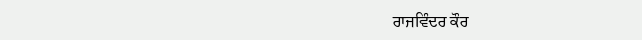ਰਾਜਵਿੰਦਰ ਕੌਰ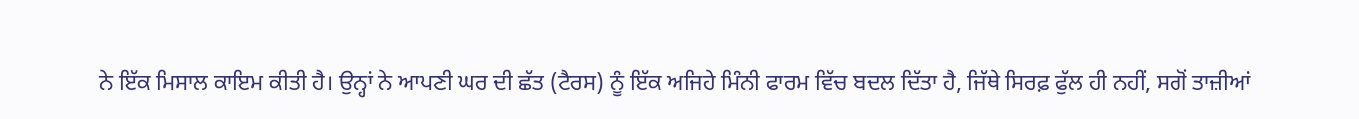ਨੇ ਇੱਕ ਮਿਸਾਲ ਕਾਇਮ ਕੀਤੀ ਹੈ। ਉਨ੍ਹਾਂ ਨੇ ਆਪਣੀ ਘਰ ਦੀ ਛੱਤ (ਟੈਰਸ) ਨੂੰ ਇੱਕ ਅਜਿਹੇ ਮਿੰਨੀ ਫਾਰਮ ਵਿੱਚ ਬਦਲ ਦਿੱਤਾ ਹੈ, ਜਿੱਥੇ ਸਿਰਫ਼ ਫੁੱਲ ਹੀ ਨਹੀਂ, ਸਗੋਂ ਤਾਜ਼ੀਆਂ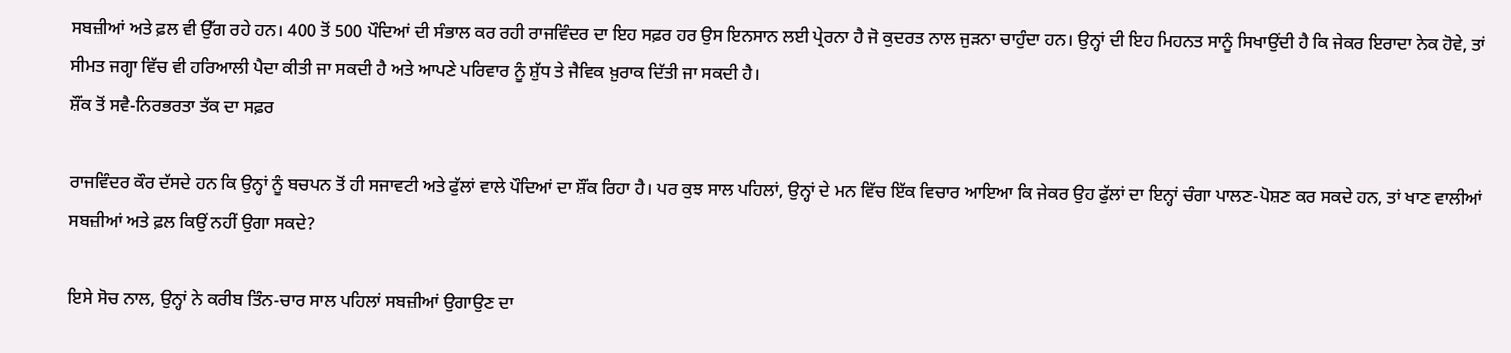ਸਬਜ਼ੀਆਂ ਅਤੇ ਫ਼ਲ ਵੀ ਉੱਗ ਰਹੇ ਹਨ। 400 ਤੋਂ 500 ਪੌਦਿਆਂ ਦੀ ਸੰਭਾਲ ਕਰ ਰਹੀ ਰਾਜਵਿੰਦਰ ਦਾ ਇਹ ਸਫ਼ਰ ਹਰ ਉਸ ਇਨਸਾਨ ਲਈ ਪ੍ਰੇਰਨਾ ਹੈ ਜੋ ਕੁਦਰਤ ਨਾਲ ਜੁੜਨਾ ਚਾਹੁੰਦਾ ਹਨ। ਉਨ੍ਹਾਂ ਦੀ ਇਹ ਮਿਹਨਤ ਸਾਨੂੰ ਸਿਖਾਉਂਦੀ ਹੈ ਕਿ ਜੇਕਰ ਇਰਾਦਾ ਨੇਕ ਹੋਵੇ, ਤਾਂ ਸੀਮਤ ਜਗ੍ਹਾ ਵਿੱਚ ਵੀ ਹਰਿਆਲੀ ਪੈਦਾ ਕੀਤੀ ਜਾ ਸਕਦੀ ਹੈ ਅਤੇ ਆਪਣੇ ਪਰਿਵਾਰ ਨੂੰ ਸ਼ੁੱਧ ਤੇ ਜੈਵਿਕ ਖ਼ੁਰਾਕ ਦਿੱਤੀ ਜਾ ਸਕਦੀ ਹੈ।
ਸ਼ੌਂਕ ਤੋਂ ਸਵੈ-ਨਿਰਭਰਤਾ ਤੱਕ ਦਾ ਸਫ਼ਰ

ਰਾਜਵਿੰਦਰ ਕੌਰ ਦੱਸਦੇ ਹਨ ਕਿ ਉਨ੍ਹਾਂ ਨੂੰ ਬਚਪਨ ਤੋਂ ਹੀ ਸਜਾਵਟੀ ਅਤੇ ਫੁੱਲਾਂ ਵਾਲੇ ਪੌਦਿਆਂ ਦਾ ਸ਼ੌਂਕ ਰਿਹਾ ਹੈ। ਪਰ ਕੁਝ ਸਾਲ ਪਹਿਲਾਂ, ਉਨ੍ਹਾਂ ਦੇ ਮਨ ਵਿੱਚ ਇੱਕ ਵਿਚਾਰ ਆਇਆ ਕਿ ਜੇਕਰ ਉਹ ਫੁੱਲਾਂ ਦਾ ਇਨ੍ਹਾਂ ਚੰਗਾ ਪਾਲਣ-ਪੋਸ਼ਣ ਕਰ ਸਕਦੇ ਹਨ, ਤਾਂ ਖਾਣ ਵਾਲੀਆਂ ਸਬਜ਼ੀਆਂ ਅਤੇ ਫ਼ਲ ਕਿਉਂ ਨਹੀਂ ਉਗਾ ਸਕਦੇ?

ਇਸੇ ਸੋਚ ਨਾਲ, ਉਨ੍ਹਾਂ ਨੇ ਕਰੀਬ ਤਿੰਨ-ਚਾਰ ਸਾਲ ਪਹਿਲਾਂ ਸਬਜ਼ੀਆਂ ਉਗਾਉਣ ਦਾ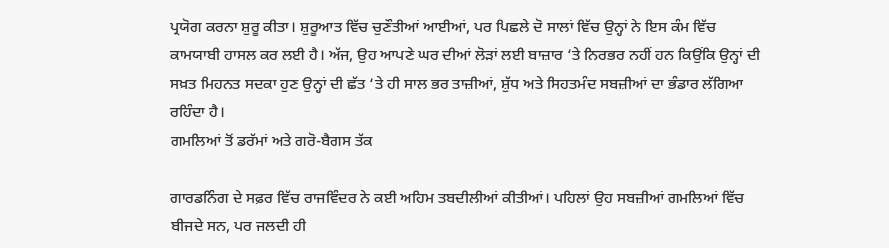ਪ੍ਰਯੋਗ ਕਰਨਾ ਸ਼ੁਰੂ ਕੀਤਾ। ਸ਼ੁਰੂਆਤ ਵਿੱਚ ਚੁਣੌਤੀਆਂ ਆਈਆਂ, ਪਰ ਪਿਛਲੇ ਦੋ ਸਾਲਾਂ ਵਿੱਚ ਉਨ੍ਹਾਂ ਨੇ ਇਸ ਕੰਮ ਵਿੱਚ ਕਾਮਯਾਬੀ ਹਾਸਲ ਕਰ ਲਈ ਹੈ। ਅੱਜ, ਉਹ ਆਪਣੇ ਘਰ ਦੀਆਂ ਲੋੜਾਂ ਲਈ ਬਾਜ਼ਾਰ ‘ਤੇ ਨਿਰਭਰ ਨਹੀਂ ਹਨ ਕਿਉਂਕਿ ਉਨ੍ਹਾਂ ਦੀ ਸਖ਼ਤ ਮਿਹਨਤ ਸਦਕਾ ਹੁਣ ਉਨ੍ਹਾਂ ਦੀ ਛੱਤ ‘ਤੇ ਹੀ ਸਾਲ ਭਰ ਤਾਜ਼ੀਆਂ, ਸ਼ੁੱਧ ਅਤੇ ਸਿਹਤਮੰਦ ਸਬਜ਼ੀਆਂ ਦਾ ਭੰਡਾਰ ਲੱਗਿਆ ਰਹਿੰਦਾ ਹੈ।
ਗਮਲਿਆਂ ਤੋਂ ਡਰੱਮਾਂ ਅਤੇ ਗਰੋ-ਬੈਗਸ ਤੱਕ

ਗਾਰਡਨਿੰਗ ਦੇ ਸਫ਼ਰ ਵਿੱਚ ਰਾਜਵਿੰਦਰ ਨੇ ਕਈ ਅਹਿਮ ਤਬਦੀਲੀਆਂ ਕੀਤੀਆਂ। ਪਹਿਲਾਂ ਉਹ ਸਬਜ਼ੀਆਂ ਗਮਲਿਆਂ ਵਿੱਚ ਬੀਜਦੇ ਸਨ, ਪਰ ਜਲਦੀ ਹੀ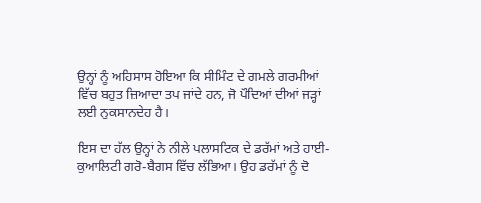ਉਨ੍ਹਾਂ ਨੂੰ ਅਹਿਸਾਸ ਹੋਇਆ ਕਿ ਸੀਮਿੰਟ ਦੇ ਗਮਲੇ ਗਰਮੀਆਂ ਵਿੱਚ ਬਹੁਤ ਜ਼ਿਆਦਾ ਤਪ ਜਾਂਦੇ ਹਨ, ਜੋ ਪੌਦਿਆਂ ਦੀਆਂ ਜੜ੍ਹਾਂ ਲਈ ਨੁਕਸਾਨਦੇਹ ਹੈ।

ਇਸ ਦਾ ਹੱਲ ਉਨ੍ਹਾਂ ਨੇ ਨੀਲੇ ਪਲਾਸਟਿਕ ਦੇ ਡਰੱਮਾਂ ਅਤੇ ਹਾਈ-ਕੁਆਲਿਟੀ ਗਰੋ-ਬੈਗਸ ਵਿੱਚ ਲੱਭਿਆ। ਉਹ ਡਰੱਮਾਂ ਨੂੰ ਦੋ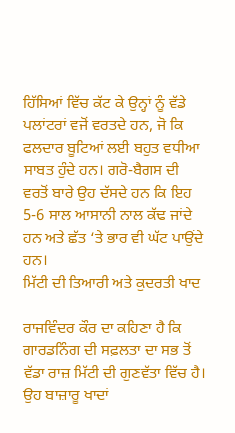ਹਿੱਸਿਆਂ ਵਿੱਚ ਕੱਟ ਕੇ ਉਨ੍ਹਾਂ ਨੂੰ ਵੱਡੇ ਪਲਾਂਟਰਾਂ ਵਜੋਂ ਵਰਤਦੇ ਹਨ, ਜੋ ਕਿ ਫਲਦਾਰ ਬੂਟਿਆਂ ਲਈ ਬਹੁਤ ਵਧੀਆ ਸਾਬਤ ਹੁੰਦੇ ਹਨ। ਗਰੋ-ਬੈਗਸ ਦੀ ਵਰਤੋਂ ਬਾਰੇ ਉਹ ਦੱਸਦੇ ਹਨ ਕਿ ਇਹ 5-6 ਸਾਲ ਆਸਾਨੀ ਨਾਲ ਕੱਢ ਜਾਂਦੇ ਹਨ ਅਤੇ ਛੱਤ ‘ਤੇ ਭਾਰ ਵੀ ਘੱਟ ਪਾਉਂਦੇ ਹਨ।
ਮਿੱਟੀ ਦੀ ਤਿਆਰੀ ਅਤੇ ਕੁਦਰਤੀ ਖਾਦ

ਰਾਜਵਿੰਦਰ ਕੌਰ ਦਾ ਕਹਿਣਾ ਹੈ ਕਿ ਗਾਰਡਨਿੰਗ ਦੀ ਸਫ਼ਲਤਾ ਦਾ ਸਭ ਤੋਂ ਵੱਡਾ ਰਾਜ਼ ਮਿੱਟੀ ਦੀ ਗੁਣਵੱਤਾ ਵਿੱਚ ਹੈ। ਉਹ ਬਾਜ਼ਾਰੂ ਖਾਦਾਂ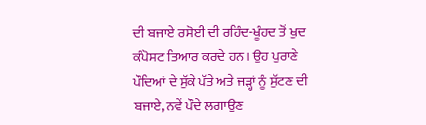ਦੀ ਬਜਾਏ ਰਸੋਈ ਦੀ ਰਹਿੰਦ-ਖੂੰਹਦ ਤੋਂ ਖੁਦ ਕੰਪੋਸਟ ਤਿਆਰ ਕਰਦੇ ਹਨ। ਉਹ ਪੁਰਾਣੇ ਪੌਦਿਆਂ ਦੇ ਸੁੱਕੇ ਪੱਤੇ ਅਤੇ ਜੜ੍ਹਾਂ ਨੂੰ ਸੁੱਟਣ ਦੀ ਬਜਾਏ, ਨਵੇਂ ਪੌਦੇ ਲਗਾਉਣ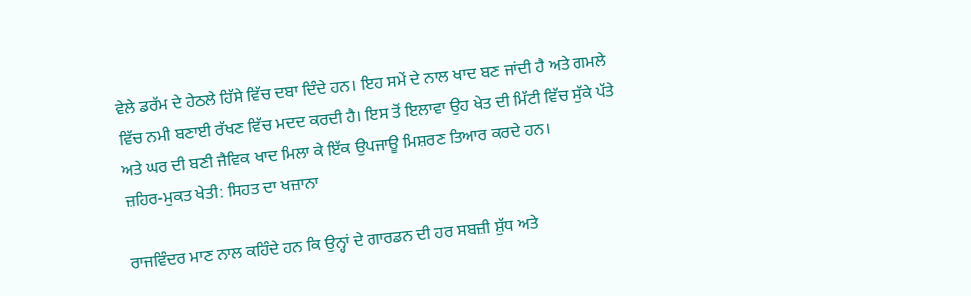ਵੇਲੇ ਡਰੱਮ ਦੇ ਹੇਠਲੇ ਹਿੱਸੇ ਵਿੱਚ ਦਬਾ ਦਿੰਦੇ ਹਨ। ਇਹ ਸਮੇਂ ਦੇ ਨਾਲ ਖਾਦ ਬਣ ਜਾਂਦੀ ਹੈ ਅਤੇ ਗਮਲੇ ਵਿੱਚ ਨਮੀ ਬਣਾਈ ਰੱਖਣ ਵਿੱਚ ਮਦਦ ਕਰਦੀ ਹੈ। ਇਸ ਤੋਂ ਇਲਾਵਾ ਉਹ ਖੇਤ ਦੀ ਮਿੱਟੀ ਵਿੱਚ ਸੁੱਕੇ ਪੱਤੇ ਅਤੇ ਘਰ ਦੀ ਬਣੀ ਜੈਵਿਕ ਖਾਦ ਮਿਲਾ ਕੇ ਇੱਕ ਉਪਜਾਊ ਮਿਸ਼ਰਣ ਤਿਆਰ ਕਰਦੇ ਹਨ।
ਜ਼ਹਿਰ-ਮੁਕਤ ਖੇਤੀ: ਸਿਹਤ ਦਾ ਖਜ਼ਾਨਾ

ਰਾਜਵਿੰਦਰ ਮਾਣ ਨਾਲ ਕਹਿੰਦੇ ਹਨ ਕਿ ਉਨ੍ਹਾਂ ਦੇ ਗਾਰਡਨ ਦੀ ਹਰ ਸਬਜ਼ੀ ਸ਼ੁੱਧ ਅਤੇ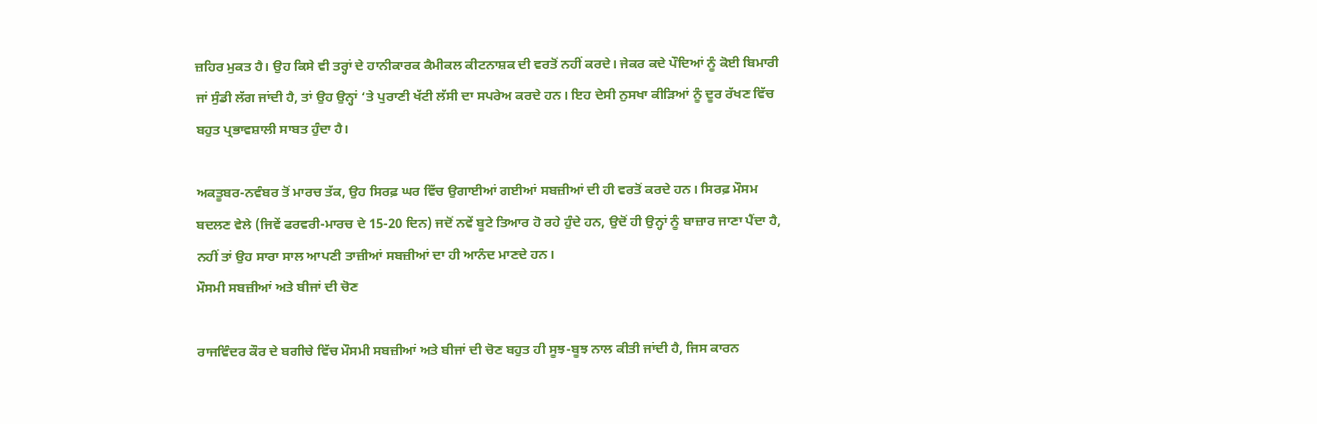ਜ਼ਹਿਰ ਮੁਕਤ ਹੈ। ਉਹ ਕਿਸੇ ਵੀ ਤਰ੍ਹਾਂ ਦੇ ਹਾਨੀਕਾਰਕ ਕੈਮੀਕਲ ਕੀਟਨਾਸ਼ਕ ਦੀ ਵਰਤੋਂ ਨਹੀਂ ਕਰਦੇ। ਜੇਕਰ ਕਦੇ ਪੌਦਿਆਂ ਨੂੰ ਕੋਈ ਬਿਮਾਰੀ ਜਾਂ ਸੁੰਡੀ ਲੱਗ ਜਾਂਦੀ ਹੈ, ਤਾਂ ਉਹ ਉਨ੍ਹਾਂ ‘ਤੇ ਪੁਰਾਣੀ ਖੱਟੀ ਲੱਸੀ ਦਾ ਸਪਰੇਅ ਕਰਦੇ ਹਨ। ਇਹ ਦੇਸੀ ਨੁਸਖਾ ਕੀੜਿਆਂ ਨੂੰ ਦੂਰ ਰੱਖਣ ਵਿੱਚ ਬਹੁਤ ਪ੍ਰਭਾਵਸ਼ਾਲੀ ਸਾਬਤ ਹੁੰਦਾ ਹੈ।

ਅਕਤੂਬਰ-ਨਵੰਬਰ ਤੋਂ ਮਾਰਚ ਤੱਕ, ਉਹ ਸਿਰਫ਼ ਘਰ ਵਿੱਚ ਉਗਾਈਆਂ ਗਈਆਂ ਸਬਜ਼ੀਆਂ ਦੀ ਹੀ ਵਰਤੋਂ ਕਰਦੇ ਹਨ। ਸਿਰਫ਼ ਮੌਸਮ ਬਦਲਣ ਵੇਲੇ (ਜਿਵੇਂ ਫਰਵਰੀ-ਮਾਰਚ ਦੇ 15-20 ਦਿਨ) ਜਦੋਂ ਨਵੇਂ ਬੂਟੇ ਤਿਆਰ ਹੋ ਰਹੇ ਹੁੰਦੇ ਹਨ, ਉਦੋਂ ਹੀ ਉਨ੍ਹਾਂ ਨੂੰ ਬਾਜ਼ਾਰ ਜਾਣਾ ਪੈਂਦਾ ਹੈ, ਨਹੀਂ ਤਾਂ ਉਹ ਸਾਰਾ ਸਾਲ ਆਪਣੀ ਤਾਜ਼ੀਆਂ ਸਬਜ਼ੀਆਂ ਦਾ ਹੀ ਆਨੰਦ ਮਾਣਦੇ ਹਨ।
ਮੌਸਮੀ ਸਬਜ਼ੀਆਂ ਅਤੇ ਬੀਜਾਂ ਦੀ ਚੋਣ

ਰਾਜਵਿੰਦਰ ਕੌਰ ਦੇ ਬਗੀਚੇ ਵਿੱਚ ਮੌਸਮੀ ਸਬਜ਼ੀਆਂ ਅਤੇ ਬੀਜਾਂ ਦੀ ਚੋਣ ਬਹੁਤ ਹੀ ਸੂਝ-ਬੂਝ ਨਾਲ ਕੀਤੀ ਜਾਂਦੀ ਹੈ, ਜਿਸ ਕਾਰਨ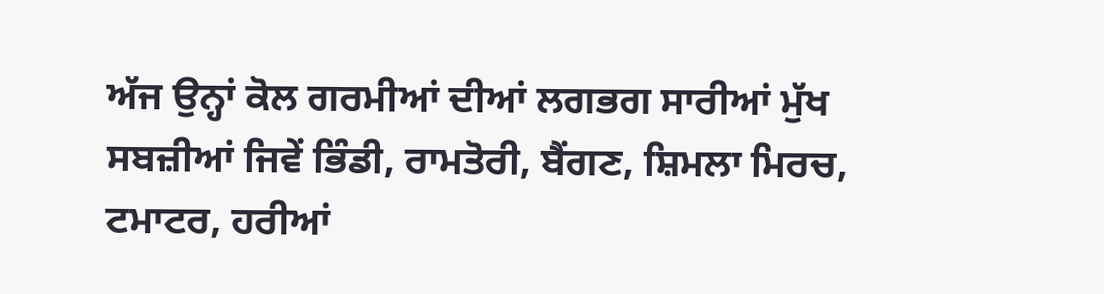ਅੱਜ ਉਨ੍ਹਾਂ ਕੋਲ ਗਰਮੀਆਂ ਦੀਆਂ ਲਗਭਗ ਸਾਰੀਆਂ ਮੁੱਖ ਸਬਜ਼ੀਆਂ ਜਿਵੇਂ ਭਿੰਡੀ, ਰਾਮਤੋਰੀ, ਬੈਂਗਣ, ਸ਼ਿਮਲਾ ਮਿਰਚ, ਟਮਾਟਰ, ਹਰੀਆਂ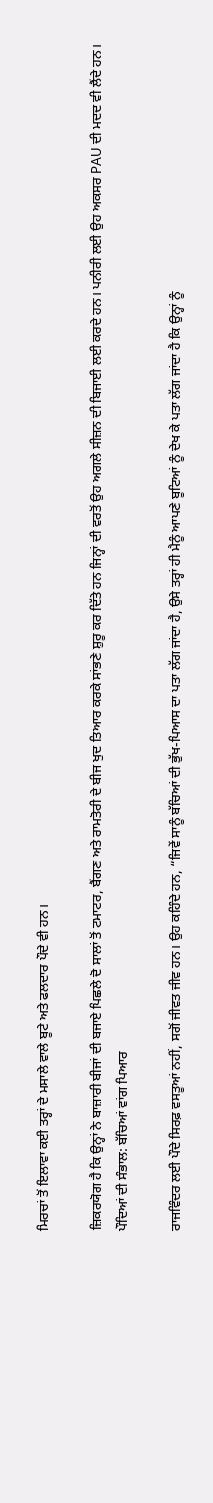ਮਿਰਚਾਂ ਤੋਂ ਇਲਾਵਾ ਕਈ ਤਰ੍ਹਾਂ ਦੇ ਮਸਾਲੇ ਵਾਲੇ ਬੂਟੇ ਅਤੇ ਫਲਦਾਰ ਪੌਦੇ ਵੀ ਹਨ।

ਜ਼ਿਕਰਯੋਗ ਹੈ ਕਿ ਉਨ੍ਹਾਂ ਨੇ ਬਾਜ਼ਾਰੀ ਬੀਜਾਂ ਦੀ ਬਜਾਏ ਪਿਛਲੇ ਦੋ ਸਾਲਾਂ ਤੋਂ ਟਮਾਟਰ, ਬੈਂਗਣ ਅਤੇ ਰਾਮਤੋਰੀ ਦੇ ਬੀਜ ਖੁਦ ਤਿਆਰ ਕਰਕੇ ਸਾਂਭਣੇ ਸ਼ੁਰੂ ਕਰ ਦਿੱਤੇ ਹਨ ਜਿਨ੍ਹਾਂ ਦੀ ਵਰਤੋਂ ਉਹ ਅਗਲੇ ਸੀਜ਼ਨ ਦੀ ਬਿਜਾਈ ਲਈ ਕਰਦੇ ਹਨ। ਪਨੀਰੀ ਲਈ ਉਹ ਅਕਸਰ PAU ਦੀ ਮਦਦ ਵੀ ਲੈਂਦੇ ਹਨ।
ਪੌਦਿਆਂ ਦੀ ਸੰਭਾਲ: ਬੱਚਿਆਂ ਵਾਂਗ ਪਿਆਰ

ਰਾਜਵਿੰਦਰ ਲਈ ਪੌਦੇ ਸਿਰਫ਼ ਵਸਤੂਆਂ ਨਹੀਂ, ਸਗੋਂ ਜੀਵਤ ਜੀਵ ਹਨ। ਉਹ ਕਹਿੰਦੇ ਹਨ, “ਜਿਵੇਂ ਸਾਨੂੰ ਬੱਚਿਆਂ ਦੀ ਭੁੱਖ-ਪਿਆਸ ਦਾ ਪਤਾ ਲੱਗ ਜਾਂਦਾ ਹੈ, ਉਸੇ ਤਰ੍ਹਾਂ ਹੀ ਮੈਨੂੰ ਆਪਣੇ ਬੂਟਿਆਂ ਨੂੰ ਦੇਖ ਕੇ ਪਤਾ ਲੱਗ ਜਾਂਦਾ ਹੈ ਕਿ ਉਨ੍ਹਾਂ ਨੂੰ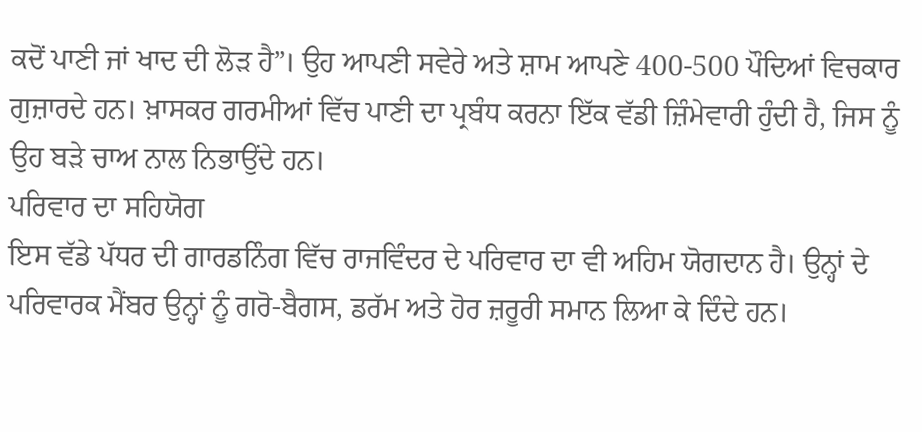ਕਦੋਂ ਪਾਣੀ ਜਾਂ ਖਾਦ ਦੀ ਲੋੜ ਹੈ”। ਉਹ ਆਪਣੀ ਸਵੇਰੇ ਅਤੇ ਸ਼ਾਮ ਆਪਣੇ 400-500 ਪੌਦਿਆਂ ਵਿਚਕਾਰ ਗੁਜ਼ਾਰਦੇ ਹਨ। ਖ਼ਾਸਕਰ ਗਰਮੀਆਂ ਵਿੱਚ ਪਾਣੀ ਦਾ ਪ੍ਰਬੰਧ ਕਰਨਾ ਇੱਕ ਵੱਡੀ ਜ਼ਿੰਮੇਵਾਰੀ ਹੁੰਦੀ ਹੈ, ਜਿਸ ਨੂੰ ਉਹ ਬੜੇ ਚਾਅ ਨਾਲ ਨਿਭਾਉਂਦੇ ਹਨ।
ਪਰਿਵਾਰ ਦਾ ਸਹਿਯੋਗ
ਇਸ ਵੱਡੇ ਪੱਧਰ ਦੀ ਗਾਰਡਨਿੰਗ ਵਿੱਚ ਰਾਜਵਿੰਦਰ ਦੇ ਪਰਿਵਾਰ ਦਾ ਵੀ ਅਹਿਮ ਯੋਗਦਾਨ ਹੈ। ਉਨ੍ਹਾਂ ਦੇ ਪਰਿਵਾਰਕ ਮੈਂਬਰ ਉਨ੍ਹਾਂ ਨੂੰ ਗਰੋ-ਬੈਗਸ, ਡਰੱਮ ਅਤੇ ਹੋਰ ਜ਼ਰੂਰੀ ਸਮਾਨ ਲਿਆ ਕੇ ਦਿੰਦੇ ਹਨ।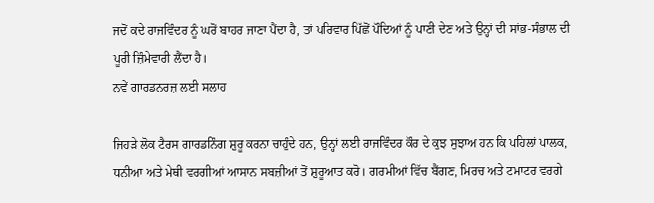ਜਦੋਂ ਕਦੇ ਰਾਜਵਿੰਦਰ ਨੂੰ ਘਰੋਂ ਬਾਹਰ ਜਾਣਾ ਪੈਂਦਾ ਹੈ, ਤਾਂ ਪਰਿਵਾਰ ਪਿੱਛੋਂ ਪੌਦਿਆਂ ਨੂੰ ਪਾਣੀ ਦੇਣ ਅਤੇ ਉਨ੍ਹਾਂ ਦੀ ਸਾਂਭ-ਸੰਭਾਲ ਦੀ ਪੂਰੀ ਜ਼ਿੰਮੇਵਾਰੀ ਲੈਂਦਾ ਹੈ।
ਨਵੇਂ ਗਾਰਡਨਰਜ਼ ਲਈ ਸਲਾਹ

ਜਿਹੜੇ ਲੋਕ ਟੈਰਸ ਗਾਰਡਨਿੰਗ ਸ਼ੁਰੂ ਕਰਨਾ ਚਾਹੁੰਦੇ ਹਨ, ਉਨ੍ਹਾਂ ਲਈ ਰਾਜਵਿੰਦਰ ਕੌਰ ਦੇ ਕੁਝ ਸੁਝਾਅ ਹਨ ਕਿ ਪਹਿਲਾਂ ਪਾਲਕ, ਧਨੀਆ ਅਤੇ ਮੇਥੀ ਵਰਗੀਆਂ ਆਸਾਨ ਸਬਜ਼ੀਆਂ ਤੋਂ ਸ਼ੁਰੂਆਤ ਕਰੋ। ਗਰਮੀਆਂ ਵਿੱਚ ਬੈਂਗਣ, ਮਿਰਚ ਅਤੇ ਟਮਾਟਰ ਵਰਗੇ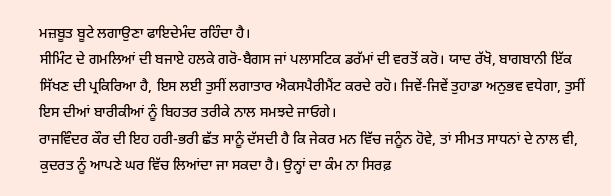ਮਜ਼ਬੂਤ ਬੂਟੇ ਲਗਾਉਣਾ ਫਾਇਦੇਮੰਦ ਰਹਿੰਦਾ ਹੈ।
ਸੀਮਿੰਟ ਦੇ ਗਮਲਿਆਂ ਦੀ ਬਜਾਏ ਹਲਕੇ ਗਰੋ-ਬੈਗਸ ਜਾਂ ਪਲਾਸਟਿਕ ਡਰੱਮਾਂ ਦੀ ਵਰਤੋਂ ਕਰੋ। ਯਾਦ ਰੱਖੋ, ਬਾਗਬਾਨੀ ਇੱਕ ਸਿੱਖਣ ਦੀ ਪ੍ਰਕਿਰਿਆ ਹੈ, ਇਸ ਲਈ ਤੁਸੀਂ ਲਗਾਤਾਰ ਐਕਸਪੈਰੀਮੈਂਟ ਕਰਦੇ ਰਹੋ। ਜਿਵੇਂ-ਜਿਵੇਂ ਤੁਹਾਡਾ ਅਨੁਭਵ ਵਧੇਗਾ, ਤੁਸੀਂ ਇਸ ਦੀਆਂ ਬਾਰੀਕੀਆਂ ਨੂੰ ਬਿਹਤਰ ਤਰੀਕੇ ਨਾਲ ਸਮਝਦੇ ਜਾਓਗੇ।
ਰਾਜਵਿੰਦਰ ਕੌਰ ਦੀ ਇਹ ਹਰੀ-ਭਰੀ ਛੱਤ ਸਾਨੂੰ ਦੱਸਦੀ ਹੈ ਕਿ ਜੇਕਰ ਮਨ ਵਿੱਚ ਜਨੂੰਨ ਹੋਵੇ, ਤਾਂ ਸੀਮਤ ਸਾਧਨਾਂ ਦੇ ਨਾਲ ਵੀ, ਕੁਦਰਤ ਨੂੰ ਆਪਣੇ ਘਰ ਵਿੱਚ ਲਿਆਂਦਾ ਜਾ ਸਕਦਾ ਹੈ। ਉਨ੍ਹਾਂ ਦਾ ਕੰਮ ਨਾ ਸਿਰਫ਼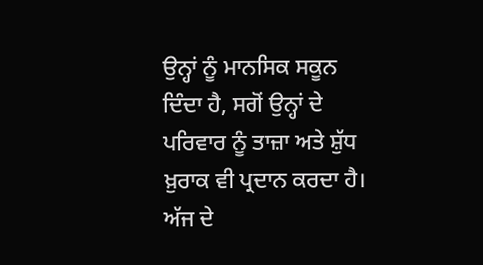ਉਨ੍ਹਾਂ ਨੂੰ ਮਾਨਸਿਕ ਸਕੂਨ ਦਿੰਦਾ ਹੈ, ਸਗੋਂ ਉਨ੍ਹਾਂ ਦੇ ਪਰਿਵਾਰ ਨੂੰ ਤਾਜ਼ਾ ਅਤੇ ਸ਼ੁੱਧ ਖ਼ੁਰਾਕ ਵੀ ਪ੍ਰਦਾਨ ਕਰਦਾ ਹੈ। ਅੱਜ ਦੇ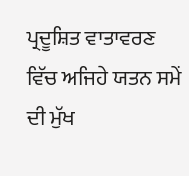ਪ੍ਰਦੂਸ਼ਿਤ ਵਾਤਾਵਰਣ ਵਿੱਚ ਅਜਿਹੇ ਯਤਨ ਸਮੇਂ ਦੀ ਮੁੱਖ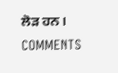ਲੋੜ ਹਨ।
COMMENTS